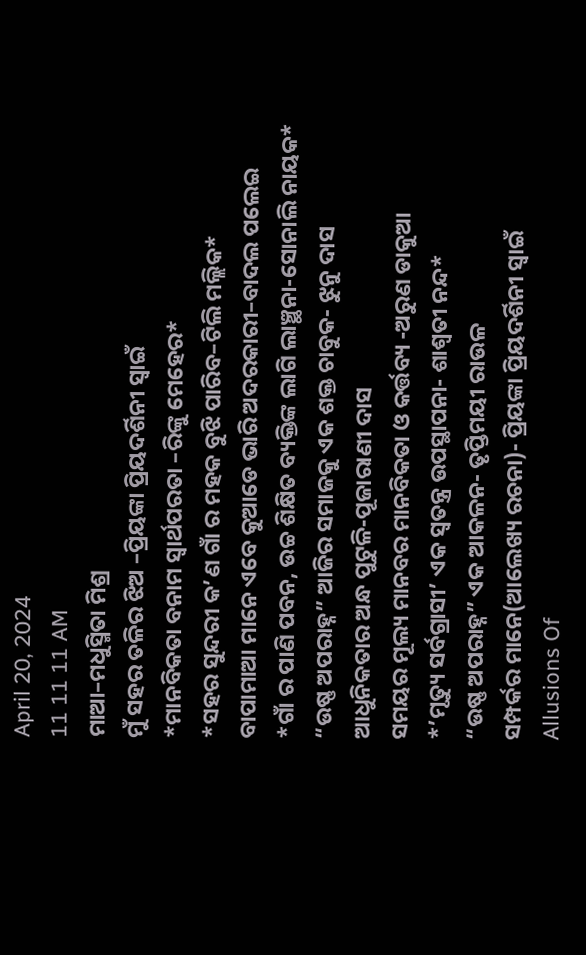April 20, 2024
11 11 11 AM
ମାଆ–ମଧୁସ୍ମିତା ମିଶ୍ର
ମୁଁ ସହର ତଳିର ଝିଅ –ପ୍ରିୟଙ୍କା ପ୍ରିୟଦର୍ଶିନୀ ସ୍ବାଇଁ
*ମାନବିକତା ବନାମ ସ୍ୱାର୍ଥପରତା –ରିଙ୍କୁ ମେହେର*
*ସହର ସୁନ୍ଦରୀ କ’ଣ ଗାଁ ର ମହକ ବୁଝି ପାରିବ–ଟିଲି ମଲ୍ଲିକ*
ବାପାମାଆ ମାନେ ଏବେ କୁଆଡେ ଭାରି ଅଦରକାରୀ–ବାଦଲ ପଲେଇ
*ଗାଁ ର ପାଣି ପବନ, ଉଚ୍ଚ ଶିକ୍ଷିତ ବ୍ୟକ୍ତିଙ୍କ ଲାଗି ଲାଞ୍ଛନା-ସୋନାଲି ନାୟକ*
“ଉଷ୍ଣ ଅପରାହ୍ନ” ଆଜିର ସମାଜକୁ ଏକ ଶକ୍ତ ଚାବୁକ- ଝୁନୁ ଦାସ
ଆଧୁନିକତାର ଅନ୍ଧ ପୁଟୁଳି-ପୂଜାରାଣୀ ଦାସ
ସମୟର ମୂଲ୍ୟ ମାନବର ମାନବିକତା ଓ କର୍ତ୍ତବ୍ୟ -ଅରୁଣ ଡାକୁଆ
*’ମୃତ୍ୟୁ ସର୍ବଗ୍ରାସୀ’ ଏକ ସ୍ୱତନ୍ତ୍ର ଉପସ୍ଥାପନା- ଶାଶ୍ଵତୀ ନନ୍ଦ*
“ଉଷ୍ଣ ଅପରାହ୍ନ” ଏକ ଆକଳନ- ତୃପ୍ତିମୟୀ ରାଉଳ
ସମ୍ପର୍କର ମାନେ(ଆଲେଖ୍ୟ ରଚନା)- ପ୍ରିୟଙ୍କା ପ୍ରିୟଦର୍ଶିନୀ ସ୍ୱାଇଁ
Allusions Of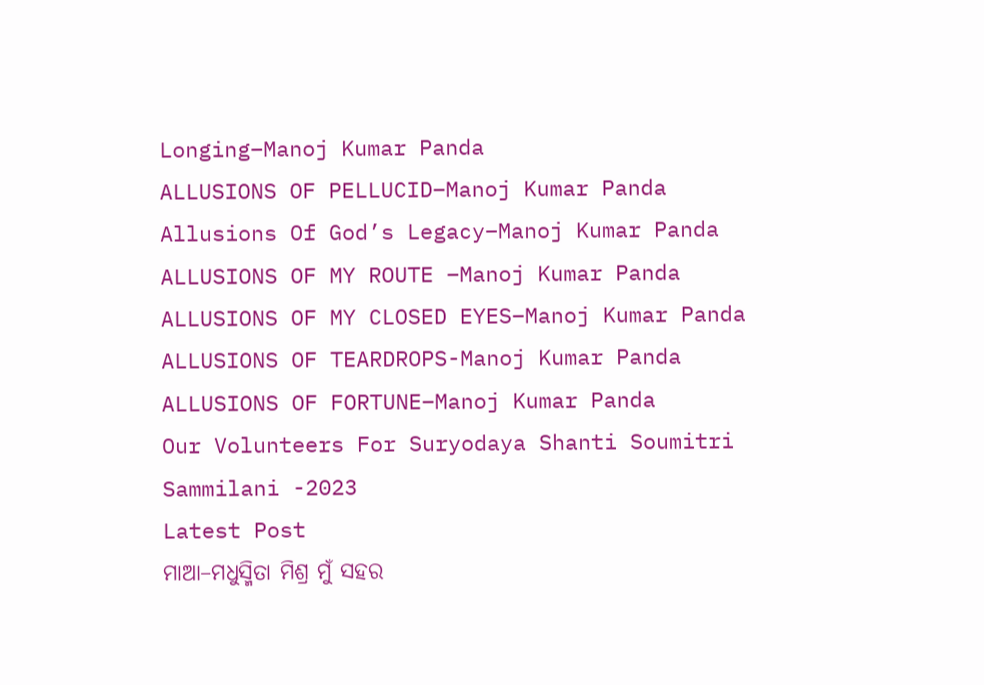Longing–Manoj Kumar Panda
ALLUSIONS OF PELLUCID–Manoj Kumar Panda
Allusions Of God’s Legacy–Manoj Kumar Panda
ALLUSIONS OF MY ROUTE –Manoj Kumar Panda
ALLUSIONS OF MY CLOSED EYES–Manoj Kumar Panda
ALLUSIONS OF TEARDROPS-Manoj Kumar Panda
ALLUSIONS OF FORTUNE–Manoj Kumar Panda
Our Volunteers For Suryodaya Shanti Soumitri Sammilani -2023
Latest Post
ମାଆ–ମଧୁସ୍ମିତା ମିଶ୍ର ମୁଁ ସହର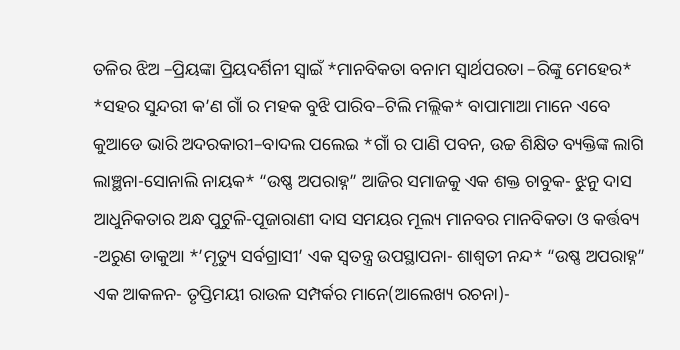ତଳିର ଝିଅ –ପ୍ରିୟଙ୍କା ପ୍ରିୟଦର୍ଶିନୀ ସ୍ବାଇଁ *ମାନବିକତା ବନାମ ସ୍ୱାର୍ଥପରତା –ରିଙ୍କୁ ମେହେର* *ସହର ସୁନ୍ଦରୀ କ’ଣ ଗାଁ ର ମହକ ବୁଝି ପାରିବ–ଟିଲି ମଲ୍ଲିକ* ବାପାମାଆ ମାନେ ଏବେ କୁଆଡେ ଭାରି ଅଦରକାରୀ–ବାଦଲ ପଲେଇ *ଗାଁ ର ପାଣି ପବନ, ଉଚ୍ଚ ଶିକ୍ଷିତ ବ୍ୟକ୍ତିଙ୍କ ଲାଗି ଲାଞ୍ଛନା-ସୋନାଲି ନାୟକ* “ଉଷ୍ଣ ଅପରାହ୍ନ” ଆଜିର ସମାଜକୁ ଏକ ଶକ୍ତ ଚାବୁକ- ଝୁନୁ ଦାସ ଆଧୁନିକତାର ଅନ୍ଧ ପୁଟୁଳି-ପୂଜାରାଣୀ ଦାସ ସମୟର ମୂଲ୍ୟ ମାନବର ମାନବିକତା ଓ କର୍ତ୍ତବ୍ୟ -ଅରୁଣ ଡାକୁଆ *’ମୃତ୍ୟୁ ସର୍ବଗ୍ରାସୀ’ ଏକ ସ୍ୱତନ୍ତ୍ର ଉପସ୍ଥାପନା- ଶାଶ୍ଵତୀ ନନ୍ଦ* “ଉଷ୍ଣ ଅପରାହ୍ନ” ଏକ ଆକଳନ- ତୃପ୍ତିମୟୀ ରାଉଳ ସମ୍ପର୍କର ମାନେ(ଆଲେଖ୍ୟ ରଚନା)-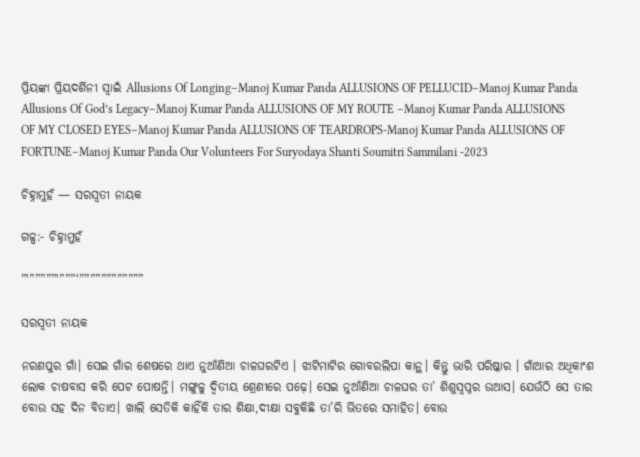ପ୍ରିୟଙ୍କା ପ୍ରିୟଦର୍ଶିନୀ ସ୍ୱାଇଁ Allusions Of Longing–Manoj Kumar Panda ALLUSIONS OF PELLUCID–Manoj Kumar Panda Allusions Of God’s Legacy–Manoj Kumar Panda ALLUSIONS OF MY ROUTE –Manoj Kumar Panda ALLUSIONS OF MY CLOSED EYES–Manoj Kumar Panda ALLUSIONS OF TEARDROPS-Manoj Kumar Panda ALLUSIONS OF FORTUNE–Manoj Kumar Panda Our Volunteers For Suryodaya Shanti Soumitri Sammilani -2023

ଚିହ୍ନାମୁହଁ — ସରସ୍ବତୀ ନାୟକ

ଗଳ୍ପ:- ଚିହ୍ନାମୁହଁ

”'”””””'”””‘””””””””””””

ସରସ୍ବତୀ ନାୟକ

ନରଣପୁର ଗାଁ। ସେଇ ଗାଁର ଶେଷରେ ଥାଏ ନୁଆଁଣିଆ ଚାଳଘରଟିଏ । ଝାଟିମାଟିର ଗୋବରଲିପା କାନ୍ଥ। କିନ୍ତୁ ଭାରି ପରିଷ୍କାର । ଗାଁଆର ଅଧିକାଂଶ ଲୋକ ଚାଷବାସ କରି ପେଟ ପୋଷନ୍ତି। ମଙ୍ଗୁଳୁ ଦ୍ଵିତୀୟ ଶ୍ରେଣୀରେ ପଢ଼େ। ସେଇ ନୁଆଁଣିଆ ଚାଳଘର ତା’ ଶିଶୁସ୍ବପ୍ନର ଉଆସ। ଯେଉଁଠି ସେ ତାର ବୋଉ ସହ ଦିନ ବିତାଏ। ଖାଲି ସେତିକି କାହିଁକି ତାର ଶିକ୍ଷା,ଦୀକ୍ଷା ସବୁକିଛି ତା’ରି ଭିତରେ ସମାହିତ। ବୋଉ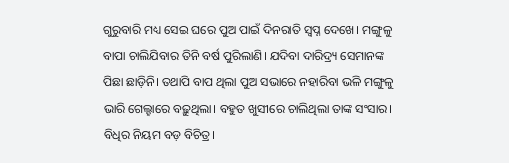ଗୁରୁବାରି ମଧ୍ୟ ସେଇ ଘରେ ପୁଅ ପାଇଁ ଦିନରାତି ସ୍ୱପ୍ନ ଦେଖେ। ମଙ୍ଗୁଳୁ ବାପା ଚାଲିଯିବାର ତିନି ବର୍ଷ ପୁରିଲାଣି। ଯଦିବା ଦାରିଦ୍ର୍ୟ ସେମାନଙ୍କ ପିଛା ଛାଡ଼ିନି। ତଥାପି ବାପ ଥିଲା ପୁଅ ସଭାରେ ନହାରିବା ଭଳି ମଙ୍ଗୁଳୁ ଭାରି ଗେଲ୍ହାରେ ବଢ଼ୁଥିଲା। ବହୁତ ଖୁସୀରେ ଚାଲିଥିଲା ତାଙ୍କ ସଂସାର। ବିଧିର ନିୟମ ବଡ଼ ବିଚିତ୍ର।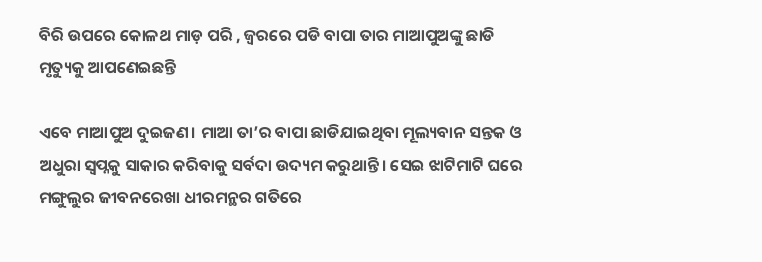ବିରି ଉପରେ କୋଳଥ ମାଡ଼ ପରି , ଜ୍ବରରେ ପଡି ବାପା ତାର ମାଆପୁଅଙ୍କୁ ଛାଡି ମୃତ୍ୟୁକୁ ଆପଣେଇଛନ୍ତି

ଏବେ ମାଆପୁଅ ଦୁଇଜଣ। ମାଆ ତା’ର ବାପା ଛାଡିଯାଇଥିବା ମୂଲ୍ୟବାନ ସନ୍ତକ ଓ ଅଧୁରା ସ୍ବପ୍ନକୁ ସାକାର କରିବାକୁ ସର୍ବଦା ଉଦ୍ୟମ କରୁଥାନ୍ତି। ସେଇ ଝାଟିମାଟି ଘରେ ମଙ୍ଗୁଲୁର ଜୀବନରେଖା ଧୀରମନ୍ଥର ଗତିରେ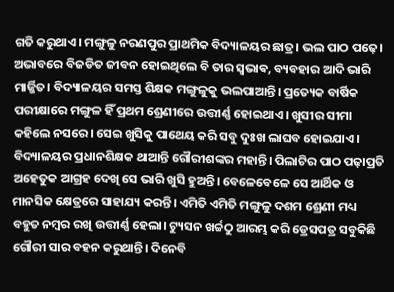ଗତି କରୁଥାଏ। ମଙ୍ଗୁଳୁ ନରଣପୁର ପ୍ରାଥମିକ ବିଦ୍ୟାଳୟର ଛାତ୍ର। ଭଲ ପାଠ ପଢ଼େ। ଅଭାବରେ ବିଜଡିତ ଜୀବନ ହୋଇଥିଲେ ବି ତାର ସ୍ଵଭାଵ, ବ୍ୟବହାର ଆଦି ଭାରି ମାର୍ଜ୍ଜିତ। ବିଦ୍ୟାଳୟର ସମସ୍ତ ଶିକ୍ଷକ ମଙ୍ଗୁଳୁକୁ ଭଲପାଆନ୍ତି। ପ୍ରତ୍ୟେକ ବାର୍ଷିକ ପରୀକ୍ଷାରେ ମଙ୍ଗୁଳ ହିଁ ପ୍ରଥମ ଶ୍ରେଣୀରେ ଉତ୍ତୀର୍ଣ୍ଣ ହୋଇଥାଏ। ଖୁସୀର ସୀମା କହିଲେ ନସରେ। ସେଇ ଖୁସିକୁ ପାଥେୟ କରି ସବୁ ଦୁଃଖ ଲାଘବ ହୋଇଯାଏ। ବିଦ୍ୟାଳୟର ପ୍ରଧାନଶିକ୍ଷକ ଥାଆନ୍ତି ଗୌରୀଶଙ୍କର ମହାନ୍ତି। ପିଲାଟିର ପାଠ ପଢ଼ାପ୍ରତି ଅହେତୁକ ଆଗ୍ରହ ଦେଖି ସେ ଭାରି ଖୁସି ହୁଅନ୍ତି। ବେଳେବେଳେ ସେ ଆର୍ଥିକ ଓ ମାନସିକ କ୍ଷେତ୍ରରେ ସାହାଯ୍ୟ କରନ୍ତି। ଏମିତି ଏମିତି ମଙ୍ଗୁଳୁ ଦଶମ ଶ୍ରେଣୀ ମଧ୍ୟ ବହୁତ ନମ୍ବର ରଖି ଉତ୍ତୀର୍ଣ୍ଣ ହେଲା। ଟ୍ୟୁସନ ଖର୍ଚ୍ଚଠୁ ଆରମ୍ଭ କରି ଡ୍ରେସପତ୍ର ସବୁକିଛି ଗୌରୀ ସାର ବହନ କରୁଥାନ୍ତି। ଦିନେବି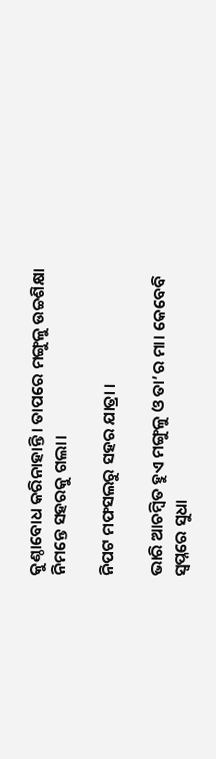କୁଣ୍ଠାବୋଧ କରିନାହାନ୍ତି। ତାପରେ ମଙ୍ଗୁଳୁ ଉଚ୍ଚଶିକ୍ଷା ନିମନ୍ତେ ସହରକୁ ଗଲା।

ନିପଟ ମଫସଲରୁ ସହର ଯାତ୍ରା ।

ଭାରି ଆଚମ୍ବିତ ହୁଏ ମଙ୍ଗୁଳୁ ଓ ତା’ର ମା। କେବେବି ସ୍ୱପ୍ନରେ ସୁଧା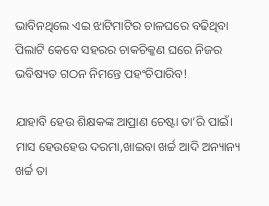ଭାବିନଥିଲେ ଏଇ ଝାଟିମାଟିର ଚାଳଘରେ ବଢିଥିବା ପିଲାଟି କେବେ ସହରର ଚାକଚିକ୍କଣ ଘରେ ନିଜର ଭବିଷ୍ୟତ ଗଠନ ନିମନ୍ତେ ପହଂଚିପାରିବ!

ଯାହାବି ହେଉ ଶିକ୍ଷକଙ୍କ ଆପ୍ରାଣ ଚେଷ୍ଟା ତା’ରି ପାଇଁ। ମାସ ହେଉହେଉ ଦରମା,ଖାଇବା ଖର୍ଚ୍ଚ ଆଦି ଅନ୍ୟାନ୍ୟ ଖର୍ଚ୍ଚ ତା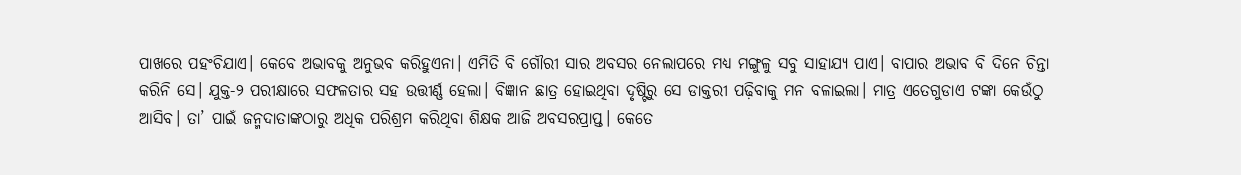ପାଖରେ ପହଂଚିଯାଏ। କେବେ ଅଭାବକୁ ଅନୁଭବ କରିହୁଏନା। ଏମିତି ବି ଗୌରୀ ସାର ଅବସର ନେଲାପରେ ମଧ୍ୟ ମଙ୍ଗୁଳୁ ସବୁ ସାହାଯ୍ୟ ପାଏ। ବାପାର ଅଭାବ ବି ଦିନେ ଚିନ୍ତା କରିନି ସେ। ଯୁକ୍ତ-୨ ପରୀକ୍ଷାରେ ସଫଳତାର ସହ ଉତ୍ତୀର୍ଣ୍ଣ ହେଲା। ବିଜ୍ଞାନ ଛାତ୍ର ହୋଇଥିବା ଦୃଷ୍ଟିରୁ ସେ ଡାକ୍ତରୀ ପଢ଼ିବାକୁ ମନ ବଳାଇଲା। ମାତ୍ର ଏତେଗୁଡାଏ ଟଙ୍କା କେଉଁଠୁ ଆସିବ। ତା’ ପାଇଁ ଜନ୍ମଦାତାଙ୍କଠାରୁ ଅଧିକ ପରିଶ୍ରମ କରିଥିବା ଶିକ୍ଷକ ଆଜି ଅବସରପ୍ରାପ୍ତ। କେତେ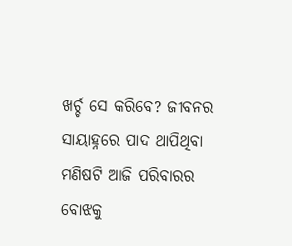ଖର୍ଚ୍ଚ ସେ କରିବେ? ଜୀବନର ସାୟାହ୍ନରେ ପାଦ ଥାପିଥିବା ମଣିଷଟି ଆଜି ପରିବାରର ବୋଝକୁ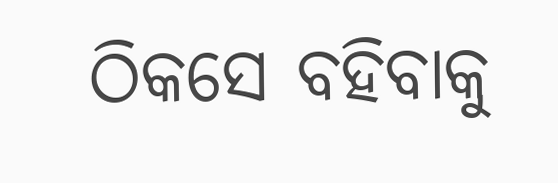ଠିକସେ ବହିବାକୁ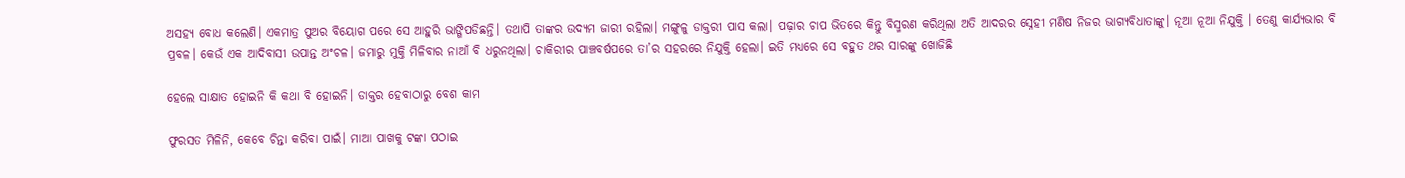ଅସହ୍ୟ ବୋଧ କଲେଣି। ଏକମାତ୍ର ପୁଅର ବିୟୋଗ ପରେ ସେ ଆହୁରି ଭାଙ୍ଗିପଡିଛନ୍ତି। ତଥାପି ତାଙ୍କର ଉଦ୍ୟମ ଜାରୀ ରହିଲା। ମଙ୍ଗୁଳୁ ଡାକ୍ତରୀ ପାସ କଲା। ପଢ଼ାର ଚାପ ଭିତରେ କିନ୍ତୁ ବିସ୍ମରଣ କରିଥିଲା ଅତି ଆଦରର ସ୍ନେହୀ ମଣିଷ ନିଜର ଭାଗ୍ୟବିଧାତାଙ୍କୁ। ନୂଆ ନୂଆ ନିଯୁକ୍ତି । ତେଣୁ କାର୍ଯ୍ୟଭାର ବି ପ୍ରବଳ। କେଉଁ ଏକ ଆଦିବାସୀ ଉପାନ୍ତ ଅଂଚଳ। ଜମାରୁ ମୁକ୍ତି ମିଳିବାର ନାଆଁ ବି ଧରୁନଥିଲା। ଚାକିରୀର ପାଞ୍ଚବର୍ଷପରେ ତା’ର ସହରରେ ନିଯୁକ୍ତି ହେଲା। ଇତି ମଧ୍ୟରେ ସେ ବହୁତ ଥର ସାରଙ୍କୁ ଖୋଜିଛି

ହେଲେ ସାକ୍ଷାତ ହୋଇନି କି କଥା ବି ହୋଇନି। ଡାକ୍ତର ହେବାଠାରୁ ବେଶ କାମ

ଫୁରସତ ମିଳିନି, କେବେ ଚିନ୍ତା କରିବା ପାଇଁ। ମାଆ ପାଖକୁ ଟଙ୍କା ପଠାଇ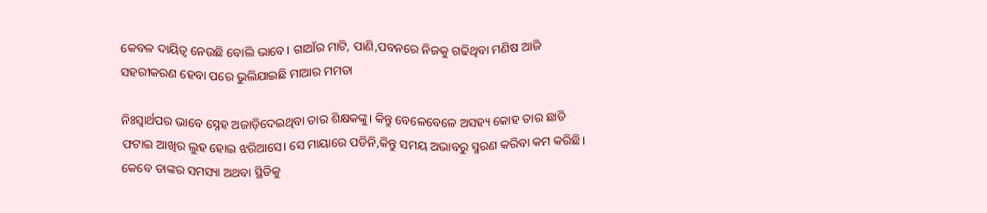କେବଳ ଦାୟିତ୍ୱ ନେଉଛି ବୋଲି ଭାବେ। ଗାଆଁର ମାଟି, ପାଣି,ପବନରେ ନିଜକୁ ଗଢିଥିବା ମଣିଷ ଆଜି ସହରୀକରଣ ହେବା ପରେ ଭୁଲିଯାଇଛି ମାଆର ମମତା

ନିଃସ୍ୱାର୍ଥପର ଭାବେ ସ୍ନେହ ଅଜାଡ଼ିଦେଇଥିବା ତାର ଶିକ୍ଷକଙ୍କୁ। କିନ୍ତୁ ବେଳେବେଳେ ଅସହ୍ୟ କୋହ ତାର ଛାତି ଫଟାଇ ଆଖିର ଲୁହ ହୋଇ ଝରିଆସେ। ସେ ମାୟାରେ ପଡିନି,କିନ୍ତୁ ସମୟ ଅଭାବରୁ ସ୍ମରଣ କରିବା କମ କରିଛି। କେବେ ତାଙ୍କର ସମସ୍ୟା ଅଥବା ସ୍ଥିତିକୁ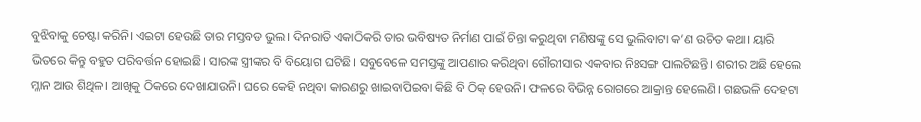ବୁଝିବାକୁ ଚେଷ୍ଟା କରିନି। ଏଇଟା ହେଉଛି ତାର ମସ୍ତବଡ ଭୁଲ। ଦିନରାତି ଏକାଠିକରି ତାର ଭବିଷ୍ୟତ ନିର୍ମାଣ ପାଇଁ ଚିନ୍ତା କରୁଥିବା ମଣିଷଙ୍କୁ ସେ ଭୁଲିବାଟା କ’ଣ ଉଚିତ କଥା। ୟାରି ଭିତରେ କିନ୍ତୁ ବହୁତ ପରିବର୍ତ୍ତନ ହୋଇଛି। ସାରଙ୍କ ସ୍ତ୍ରୀଙ୍କର ବି ବିୟୋଗ ଘଟିଛି। ସବୁବେଳେ ସମସ୍ତଙ୍କୁ ଆପଣାର କରିଥିବା ଗୌରୀସାର ଏକବାର ନିଃସଙ୍ଗ ପାଲଟିଛନ୍ତି। ଶରୀର ଅଛି ହେଲେ ମ୍ଳାନ ଆଉ ଶିଥିଳ। ଆଖିକୁ ଠିକରେ ଦେଖାଯାଉନି। ଘରେ କେହି ନଥିବା କାରଣରୁ ଖାଇବାପିଇବା କିଛି ବି ଠିକ୍ ହେଉନି। ଫଳରେ ବିଭିନ୍ନ ରୋଗରେ ଆକ୍ରାନ୍ତ ହେଲେଣି। ଗଛଭଳି ଦେହଟା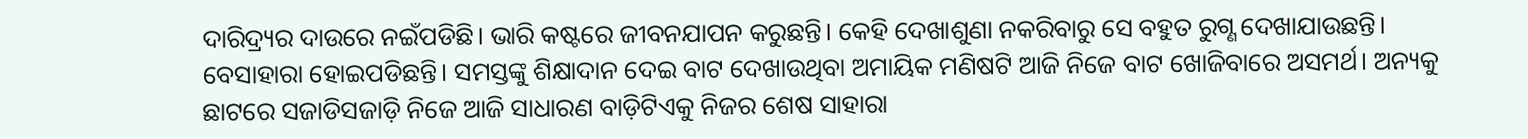ଦାରିଦ୍ର୍ୟର ଦାଉରେ ନଇଁପଡିଛି। ଭାରି କଷ୍ଟରେ ଜୀବନଯାପନ କରୁଛନ୍ତି। କେହି ଦେଖାଶୁଣା ନକରିବାରୁ ସେ ବହୁତ ରୁଗ୍ଣ ଦେଖାଯାଉଛନ୍ତି। ବେସାହାରା ହୋଇପଡିଛନ୍ତି। ସମସ୍ତଙ୍କୁ ଶିକ୍ଷାଦାନ ଦେଇ ବାଟ ଦେଖାଉଥିବା ଅମାୟିକ ମଣିଷଟି ଆଜି ନିଜେ ବାଟ ଖୋଜିବାରେ ଅସମର୍ଥ। ଅନ୍ୟକୁ ଛାଟରେ ସଜାଡିସଜାଡ଼ି ନିଜେ ଆଜି ସାଧାରଣ ବାଡ଼ିଟିଏକୁ ନିଜର ଶେଷ ସାହାରା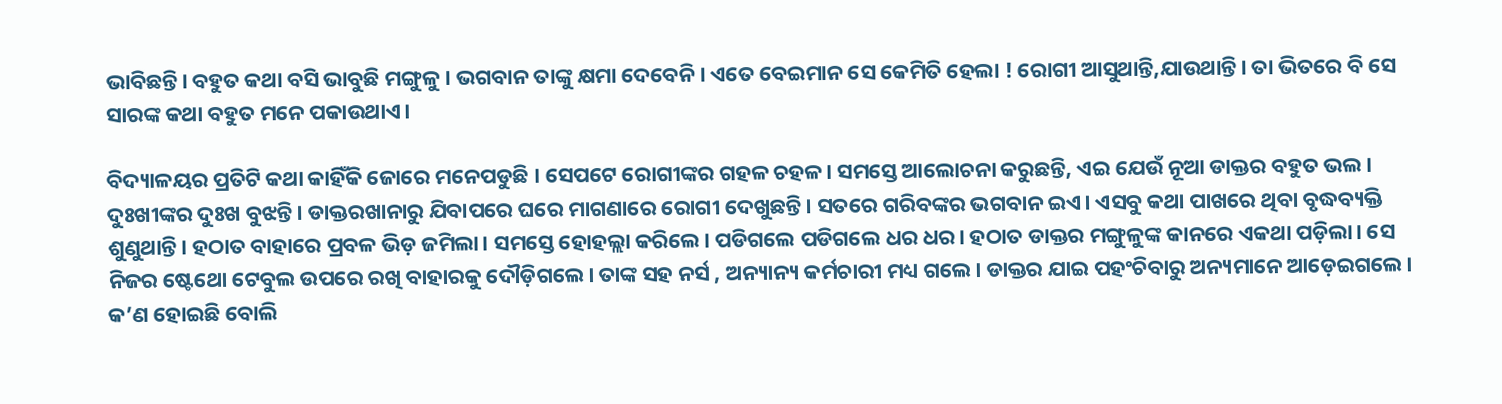ଭାବିଛନ୍ତି। ବହୁତ କଥା ବସି ଭାବୁଛି ମଙ୍ଗୁଳୁ । ଭଗବାନ ତାଙ୍କୁ କ୍ଷମା ଦେବେନି। ଏତେ ବେଇମାନ ସେ କେମିତି ହେଲା ! ରୋଗୀ ଆସୁଥାନ୍ତି,ଯାଉଥାନ୍ତି। ତା ଭିତରେ ବି ସେ ସାରଙ୍କ କଥା ବହୁତ ମନେ ପକାଉଥାଏ।

ବିଦ୍ୟାଳୟର ପ୍ରତିଟି କଥା କାହିଁକି ଜୋରେ ମନେପଡୁଛି । ସେପଟେ ରୋଗୀଙ୍କର ଗହଳ ଚହଳ। ସମସ୍ତେ ଆଲୋଚନା କରୁଛନ୍ତି, ଏଇ ଯେଉଁ ନୂଆ ଡାକ୍ତର ବହୁତ ଭଲ। ଦୁଃଖୀଙ୍କର ଦୁଃଖ ବୁଝନ୍ତି। ଡାକ୍ତରଖାନାରୁ ଯିବାପରେ ଘରେ ମାଗଣାରେ ରୋଗୀ ଦେଖୁଛନ୍ତି। ସତରେ ଗରିବଙ୍କର ଭଗବାନ ଇଏ। ଏସବୁ କଥା ପାଖରେ ଥିବା ବୃଦ୍ଧବ୍ୟକ୍ତି ଶୁଣୁଥାନ୍ତି। ହଠାତ ବାହାରେ ପ୍ରବଳ ଭିଡ଼ ଜମିଲା। ସମସ୍ତେ ହୋହଲ୍ଲା କରିଲେ। ପଡିଗଲେ ପଡିଗଲେ ଧର ଧର। ହଠାତ ଡାକ୍ତର ମଙ୍ଗୁଳୁଙ୍କ କାନରେ ଏକଥା ପଡ଼ିଲା। ସେ ନିଜର ଷ୍ଟେଥୋ ଟେବୁଲ ଉପରେ ରଖି ବାହାରକୁ ଦୌଡ଼ିଗଲେ। ତାଙ୍କ ସହ ନର୍ସ , ଅନ୍ୟାନ୍ୟ କର୍ମଚାରୀ ମଧ୍ୟ ଗଲେ। ଡାକ୍ତର ଯାଇ ପହଂଚିବାରୁ ଅନ୍ୟମାନେ ଆଡ଼େଇଗଲେ। କ’ଣ ହୋଇଛି ବୋଲି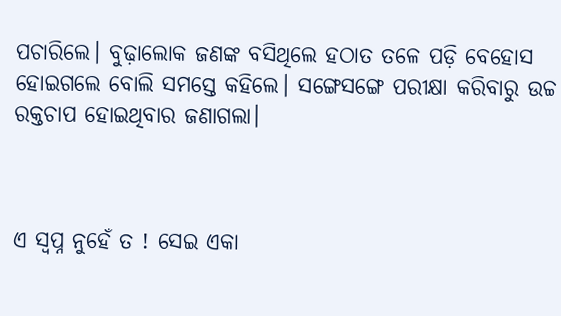ପଚାରିଲେ। ବୁଢ଼ାଲୋକ ଜଣଙ୍କ ବସିଥିଲେ ହଠାତ ତଳେ ପଡ଼ି ବେହୋସ ହୋଇଗଲେ ବୋଲି ସମସ୍ତେ କହିଲେ। ସଙ୍ଗେସଙ୍ଗେ ପରୀକ୍ଷା କରିବାରୁ ଉଚ୍ଚ ରକ୍ତଚାପ ହୋଇଥିବାର ଜଣାଗଲା।



ଏ ସ୍ୱପ୍ନ ନୁହେଁ ତ ! ସେଇ ଏକା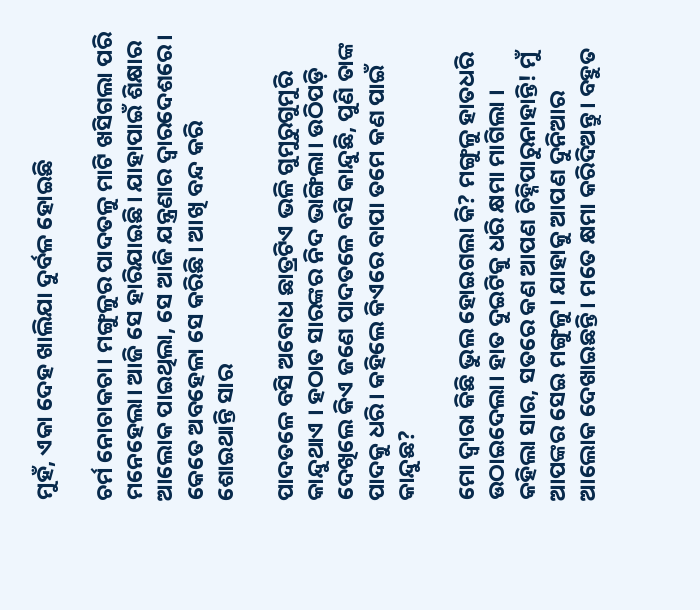ମୁହଁ, ଏକା ଦେହ ଖାଲିଯା ଦୁର୍ବଳ ହୋଇଛି

ଚର୍ମ ନୋଚାକଚା। ମଙ୍ଗୁଳୁର ପାଦତଳୁ ମାଟି ଖସିଗଲା ପରି ମନେହେଲା। ଆଜି ସେ ହାରିଯାଇଛି। ଯାହାପାଇଁ ଶିକ୍ଷାର ଆଲୋକ ପାଇଥିଲା, ସେ ଆଜି ଯନ୍ତ୍ରଣାର ଦ୍ୱାରଦେଶରେ। କେତେ ଅବହେଳା ସେ କରିଛି। ଆଖି ବନ୍ଦ କରି ଶୋଇଥାନ୍ତି ସାର

ପାଦତଳେ ବସି ଅବୋଧ ଛାତ୍ରଟିଏ ଭଳି ଗୁମୁରୁଗୁମୁରି କାନ୍ଦୁଥାଏ । ହଠାତ ସାରଙ୍କର ନିଦ ଭାଙ୍ଗିଲା। ଉଠିପଡ଼ି ଦେଖିଲେ କିଏ ଜଣେ ପାଦତଳେ ବସି କାନ୍ଦୁଛି, ପୁଣି ତାଙ୍କ ପାଦକୁ ଧରି। କହିଲେ କିଏରେ ବାପା ତମେ କଣ ପାଇଁ କାନ୍ଦୁଛ?

ମୋ ଦ୍ୱାରା କିଛି ଭୁଲ ହୋଇଗଲା କି? ମଙ୍ଗୁଳୁ ହାତଧରି ଉଠାଇଦେଲା। ହାତ ଦୁଇଟିକୁ ଧରି କ୍ଷମା ମାଗିଲା । କହିଲା ସାର, ସତରେ କଣ ଆପଣ ଚିହ୍ନିପାରୁନାହାନ୍ତି! ମୁଁ ଆପଙ୍କର ସେଇ ମଙ୍ଗୁଳୁ। ଯାହାକୁ ଆପଣ ଦୁନିଆର ଆଲୋକ ଦେଖାଇଛନ୍ତି। ମତେ କ୍ଷମା କରିଦିଅନ୍ତୁ। ବହୁତ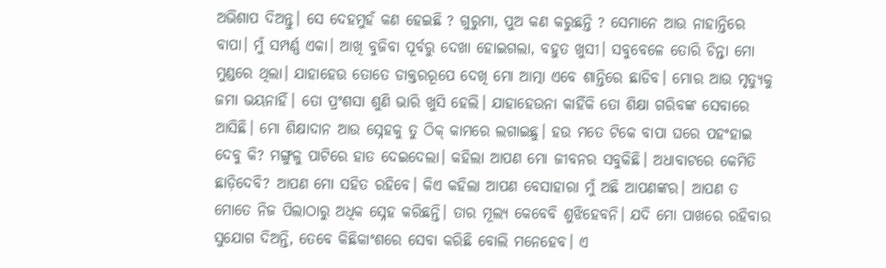ଅଭିଶାପ ଦିଅନ୍ତୁ। ସେ ଦେହମୁହଁ କଣ ହେଇଛି ? ଗୁରୁମା, ପୁଅ କଣ କରୁଛନ୍ତି ? ସେମାନେ ଆଉ ନାହାନ୍ତିରେ ବାପା। ମୁଁ ସମ୍ପର୍ଣ୍ଣ ଏକା। ଆଖି ବୁଜିବା ପୂର୍ବରୁ ଦେଖା ହୋଇଗଲା, ବହୁତ ଖୁସୀ। ସବୁବେଳେ ତୋରି ଚିନ୍ତା ମୋ ମୁଣ୍ଡରେ ଥିଲା। ଯାହାହେଉ ତୋତେ ଡାକ୍ତରରୂପେ ଦେଖି ମୋ ଆତ୍ମା ଏବେ ଶାନ୍ତିରେ ଛାଡିବ। ମୋର ଆଉ ମୃତ୍ୟୁକୁ ଜମା ଭୟନାହିଁ। ତୋ ପ୍ରଂଶସା ଶୁଣି ଭାରି ଖୁସି ହେଲି। ଯାହାହେଉନା କାହିଁକି ତୋ ଶିକ୍ଷା ଗରିବଙ୍କ ସେବାରେ ଆସିଛି। ମୋ ଶିକ୍ଷାଦାନ ଆଉ ସ୍ନେହକୁ ତୁ ଠିକ୍ କାମରେ ଲଗାଇଛୁ। ହଉ ମତେ ଟିକେ ବାପା ଘରେ ପହଂହାଇ ଦେବୁ କି? ମଙ୍ଗୁଳୁ ପାଟିରେ ହାତ ଦେଇଦେଲା। କହିଲା ଆପଣ ମୋ ଜୀବନର ସବୁକିଛି। ଅଧାବାଟରେ କେମିତି ଛାଡ଼ିଦେବି? ଆପଣ ମୋ ସହିତ ରହିବେ। କିଏ କହିଲା ଆପଣ ବେସାହାରା ମୁଁ ଅଛି ଆପଣଙ୍କର। ଆପଣ ତ ମୋତେ ନିଜ ପିଲାଠାରୁ ଅଧିକ ସ୍ନେହ କରିଛନ୍ତି। ତାର ମୂଲ୍ୟ କେବେବି ଶୁଝିହେବନି। ଯଦି ମୋ ପାଖରେ ରହିବାର ସୁଯୋଗ ଦିଅନ୍ତି, ତେବେ କିଛିକାଂଶରେ ସେବା କରିଛି ବୋଲି ମନେହେବ। ଏ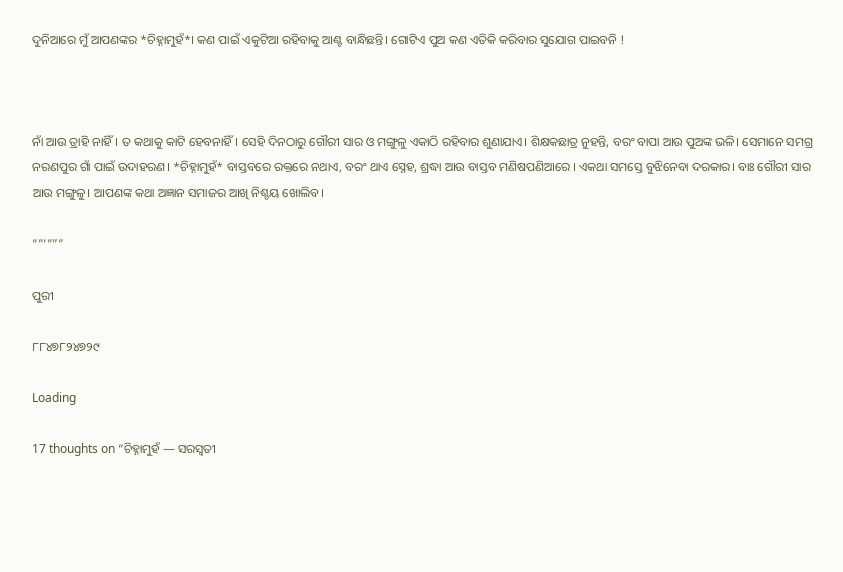ଦୁନିଆରେ ମୁଁ ଆପଣଙ୍କର *ଚିହ୍ନାମୁହଁ*। କଣ ପାଇଁ ଏକୁଟିଆ ରହିବାକୁ ଆଣ୍ଟ ବାନ୍ଧିଛନ୍ତି। ଗୋଟିଏ ପୁଅ କଣ ଏତିକି କରିବାର ସୁଯୋଗ ପାଇବନି !



ନାଁ ଆଉ ତ୍ରାହି ନାହିଁ। ତ କଥାକୁ କାଟି ହେବନାହିଁ। ସେହି ଦିନଠାରୁ ଗୌରୀ ସାର ଓ ମଙ୍ଗୁଳୁ ଏକାଠି ରହିବାର ଶୁଣାଯାଏ। ଶିକ୍ଷକଛାତ୍ର ନୁହନ୍ତି, ବରଂ ବାପା ଆଉ ପୁଅଙ୍କ ଭଳି। ସେମାନେ ସମଗ୍ର ନରଣପୁର ଗାଁ ପାଇଁ ଉଦାହରଣ। *ଚିହ୍ନାମୁହଁ* ବାସ୍ତବରେ ରକ୍ତରେ ନଥାଏ, ବରଂ ଥାଏ ସ୍ନେହ, ଶ୍ରଦ୍ଧା ଆଉ ବାସ୍ତବ ମଣିଷପଣିଆରେ । ଏକଥା ସମସ୍ତେ ବୁଝିନେବା ଦରକାର। ବାଃ ଗୌରୀ ସାର ଆଉ ମଙ୍ଗୁଳୁ। ଆପଣଙ୍କ କଥା ଅଜ୍ଞାନ ସମାଜର ଆଖି ନିଶ୍ଚୟ ଖୋଲିବ।

“”‘”””

ପୁରୀ

୮୮୪୭୮୨୪୭୨୯

Loading

17 thoughts on “ଚିହ୍ନାମୁହଁ — ସରସ୍ବତୀ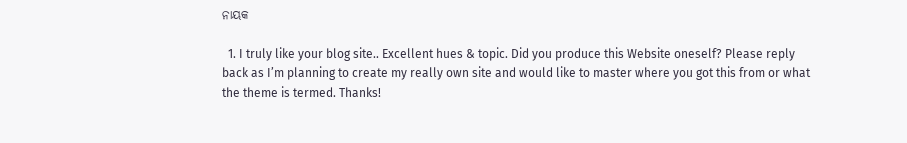ନାୟକ

  1. I truly like your blog site.. Excellent hues & topic. Did you produce this Website oneself? Please reply back as I’m planning to create my really own site and would like to master where you got this from or what the theme is termed. Thanks!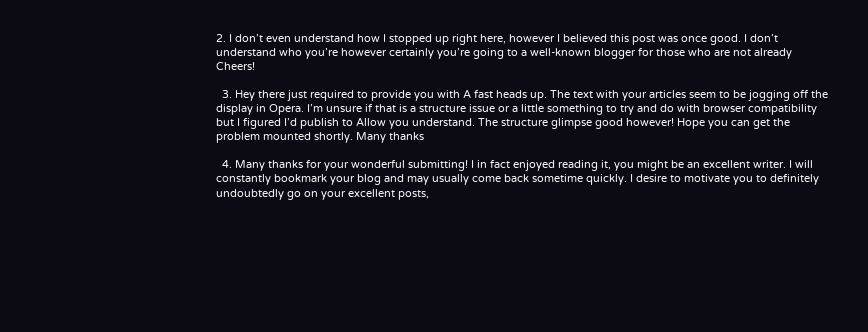2. I don’t even understand how I stopped up right here, however I believed this post was once good. I don’t understand who you’re however certainly you’re going to a well-known blogger for those who are not already Cheers!

  3. Hey there just required to provide you with A fast heads up. The text with your articles seem to be jogging off the display in Opera. I’m unsure if that is a structure issue or a little something to try and do with browser compatibility but I figured I’d publish to Allow you understand. The structure glimpse good however! Hope you can get the problem mounted shortly. Many thanks

  4. Many thanks for your wonderful submitting! I in fact enjoyed reading it, you might be an excellent writer. I will constantly bookmark your blog and may usually come back sometime quickly. I desire to motivate you to definitely undoubtedly go on your excellent posts,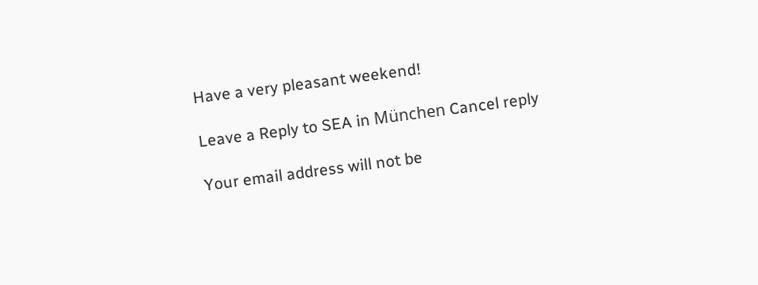Have a very pleasant weekend!

Leave a Reply to SEA in München Cancel reply

Your email address will not be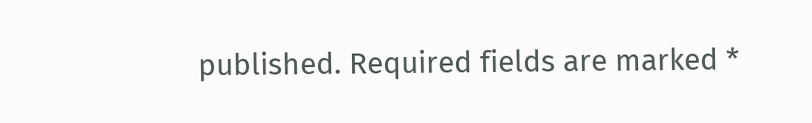published. Required fields are marked *